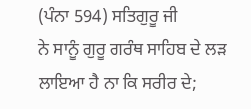(ਪੰਨਾ 594) ਸਤਿਗੁਰੂ ਜੀ
ਨੇ ਸਾਨੂੰ ਗੁਰੂ ਗਰੰਥ ਸਾਹਿਬ ਦੇ ਲੜ ਲਾਇਆ ਹੈ ਨਾ ਕਿ ਸਰੀਰ ਦੇ;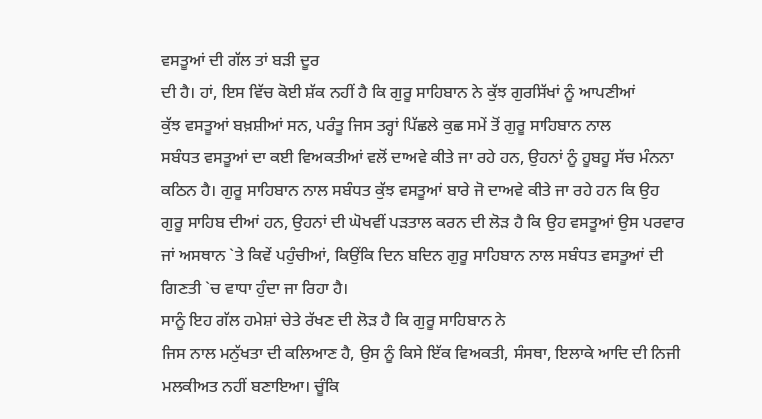ਵਸਤੂਆਂ ਦੀ ਗੱਲ ਤਾਂ ਬੜੀ ਦੂਰ
ਦੀ ਹੈ। ਹਾਂ, ਇਸ ਵਿੱਚ ਕੋਈ ਸ਼ੱਕ ਨਹੀਂ ਹੈ ਕਿ ਗੁਰੂ ਸਾਹਿਬਾਨ ਨੇ ਕੁੱਝ ਗੁਰਸਿੱਖਾਂ ਨੂੰ ਆਪਣੀਆਂ
ਕੁੱਝ ਵਸਤੂਆਂ ਬਖ਼ਸ਼ੀਆਂ ਸਨ, ਪਰੰਤੂ ਜਿਸ ਤਰ੍ਹਾਂ ਪਿੱਛਲੇ ਕੁਛ ਸਮੇਂ ਤੋਂ ਗੁਰੂ ਸਾਹਿਬਾਨ ਨਾਲ
ਸਬੰਧਤ ਵਸਤੂਆਂ ਦਾ ਕਈ ਵਿਅਕਤੀਆਂ ਵਲੋਂ ਦਾਅਵੇ ਕੀਤੇ ਜਾ ਰਹੇ ਹਨ, ਉਹਨਾਂ ਨੂੰ ਹੂਬਹੂ ਸੱਚ ਮੰਨਨਾ
ਕਠਿਨ ਹੈ। ਗੁਰੂ ਸਾਹਿਬਾਨ ਨਾਲ ਸਬੰਧਤ ਕੁੱਝ ਵਸਤੂਆਂ ਬਾਰੇ ਜੋ ਦਾਅਵੇ ਕੀਤੇ ਜਾ ਰਹੇ ਹਨ ਕਿ ਉਹ
ਗੁਰੂ ਸਾਹਿਬ ਦੀਆਂ ਹਨ, ਉਹਨਾਂ ਦੀ ਘੋਖਵੀਂ ਪੜਤਾਲ ਕਰਨ ਦੀ ਲੋੜ ਹੈ ਕਿ ਉਹ ਵਸਤੂਆਂ ਉਸ ਪਰਵਾਰ
ਜਾਂ ਅਸਥਾਨ `ਤੇ ਕਿਵੇਂ ਪਹੁੰਚੀਆਂ, ਕਿਉਂਕਿ ਦਿਨ ਬਦਿਨ ਗੁਰੂ ਸਾਹਿਬਾਨ ਨਾਲ ਸਬੰਧਤ ਵਸਤੂਆਂ ਦੀ
ਗਿਣਤੀ `ਚ ਵਾਧਾ ਹੁੰਦਾ ਜਾ ਰਿਹਾ ਹੈ।
ਸਾਨੂੰ ਇਹ ਗੱਲ ਹਮੇਸ਼ਾਂ ਚੇਤੇ ਰੱਖਣ ਦੀ ਲੋੜ ਹੈ ਕਿ ਗੁਰੂ ਸਾਹਿਬਾਨ ਨੇ
ਜਿਸ ਨਾਲ ਮਨੁੱਖਤਾ ਦੀ ਕਲਿਆਣ ਹੈ, ਉਸ ਨੂੰ ਕਿਸੇ ਇੱਕ ਵਿਅਕਤੀ, ਸੰਸਥਾ, ਇਲਾਕੇ ਆਦਿ ਦੀ ਨਿਜੀ
ਮਲਕੀਅਤ ਨਹੀਂ ਬਣਾਇਆ। ਚੂੰਕਿ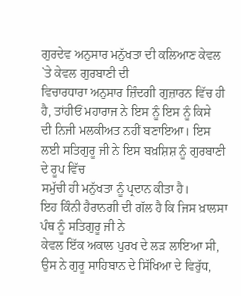ਗੁਰਦੇਵ ਅਨੁਸਾਰ ਮਨੁੱਖਤਾ ਦੀ ਕਲਿਆਣ ਕੇਵਲ `ਤੇ ਕੇਵਲ ਗੁਰਬਾਣੀ ਦੀ
ਵਿਚਾਰਧਾਰਾ ਅਨੁਸਾਰ ਜ਼ਿੰਦਗੀ ਗੁਜ਼ਾਰਨ ਵਿੱਚ ਹੀ ਹੈ, ਤਾਂਹੀਓਂ ਮਹਾਰਾਜ ਨੇ ਇਸ ਨੂੰ ਇਸ ਨੂੰ ਕਿਸੇ
ਦੀ ਨਿਜੀ ਮਲਕੀਅਤ ਨਹੀਂ ਬਣਾਇਆ। ਇਸ ਲਈ ਸਤਿਗੁਰੂ ਜੀ ਨੇ ਇਸ ਬਖ਼ਸ਼ਿਸ਼ ਨੂੰ ਗੁਰਬਾਣੀ ਦੇ ਰੂਪ ਵਿੱਚ
ਸਮੁੱਚੀ ਹੀ ਮਨੁੱਖਤਾ ਨੂੰ ਪ੍ਰਦਾਨ ਕੀਤਾ ਹੈ।
ਇਹ ਕਿੰਨੀ ਹੈਰਾਨਗੀ ਦੀ ਗੱਲ ਹੈ ਕਿ ਜਿਸ ਖ਼ਾਲਸਾ ਪੰਥ ਨੂੰ ਸਤਿਗੁਰੂ ਜੀ ਨੇ
ਕੇਵਲ ਇੱਕ ਅਕਾਲ ਪੁਰਖ ਦੇ ਲੜ ਲਾਇਆ ਸੀ, ਉਸ ਨੇ ਗੁਰੂ ਸਾਹਿਬਾਨ ਦੇ ਸਿੱਖਿਆ ਦੇ ਵਿਰੁੱਧ,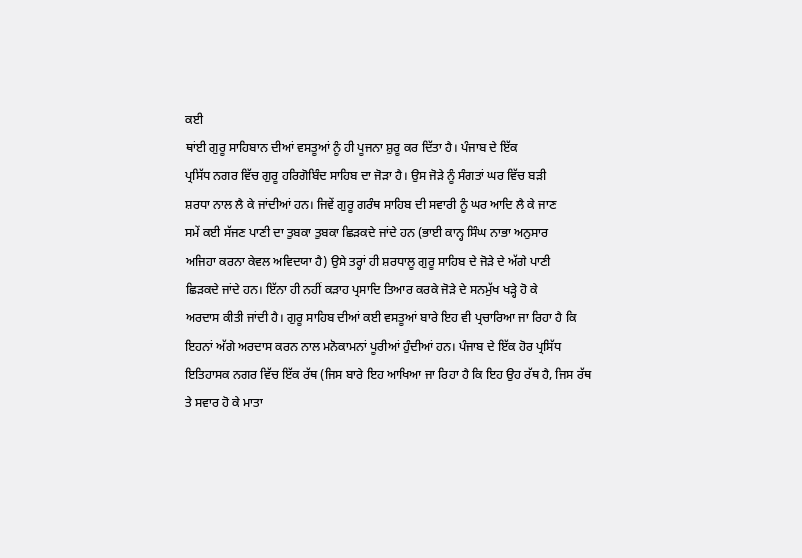ਕਈ
ਥਾਂਈ ਗੁਰੂ ਸਾਹਿਬਾਨ ਦੀਆਂ ਵਸਤੂਆਂ ਨੂੰ ਹੀ ਪੂਜਨਾ ਸ਼ੁਰੂ ਕਰ ਦਿੱਤਾ ਹੈ। ਪੰਜਾਬ ਦੇ ਇੱਕ
ਪ੍ਰਸਿੱਧ ਨਗਰ ਵਿੱਚ ਗੁਰੂ ਹਰਿਗੋਬਿੰਦ ਸਾਹਿਬ ਦਾ ਜੋੜਾ ਹੈ। ਉਸ ਜੋੜੇ ਨੂੰ ਸੰਗਤਾਂ ਘਰ ਵਿੱਚ ਬੜੀ
ਸ਼ਰਧਾ ਨਾਲ ਲੈ ਕੇ ਜਾਂਦੀਆਂ ਹਨ। ਜਿਵੇਂ ਗੁਰੂ ਗਰੰਥ ਸਾਹਿਬ ਦੀ ਸਵਾਰੀ ਨੂੰ ਘਰ ਆਦਿ ਲੈ ਕੇ ਜਾਣ
ਸਮੇਂ ਕਈ ਸੱਜਣ ਪਾਣੀ ਦਾ ਤੁਬਕਾ ਤੁਬਕਾ ਛਿੜਕਦੇ ਜਾਂਦੇ ਹਨ (ਭਾਈ ਕਾਨ੍ਹ ਸਿੰਘ ਨਾਭਾ ਅਨੁਸਾਰ
ਅਜਿਹਾ ਕਰਨਾ ਕੇਵਲ ਅਵਿਦਯਾ ਹੈ) ਉਸੇ ਤਰ੍ਹਾਂ ਹੀ ਸ਼ਰਧਾਲੂ ਗੁਰੂ ਸਾਹਿਬ ਦੇ ਜੋੜੇ ਦੇ ਅੱਗੇ ਪਾਣੀ
ਛਿੜਕਦੇ ਜਾਂਦੇ ਹਨ। ਇੱਨਾ ਹੀ ਨਹੀਂ ਕੜਾਹ ਪ੍ਰਸਾਦਿ ਤਿਆਰ ਕਰਕੇ ਜੋੜੇ ਦੇ ਸਨਮੁੱਖ ਖੜ੍ਹੇ ਹੋ ਕੇ
ਅਰਦਾਸ ਕੀਤੀ ਜਾਂਦੀ ਹੈ। ਗੁਰੂ ਸਾਹਿਬ ਦੀਆਂ ਕਈ ਵਸਤੂਆਂ ਬਾਰੇ ਇਹ ਵੀ ਪ੍ਰਚਾਰਿਆ ਜਾ ਰਿਹਾ ਹੈ ਕਿ
ਇਹਨਾਂ ਅੱਗੇ ਅਰਦਾਸ ਕਰਨ ਨਾਲ ਮਨੋਕਾਮਨਾਂ ਪੂਰੀਆਂ ਹੁੰਦੀਆਂ ਹਨ। ਪੰਜਾਬ ਦੇ ਇੱਕ ਹੋਰ ਪ੍ਰਸਿੱਧ
ਇਤਿਹਾਸਕ ਨਗਰ ਵਿੱਚ ਇੱਕ ਰੱਥ (ਜਿਸ ਬਾਰੇ ਇਹ ਆਖਿਆ ਜਾ ਰਿਹਾ ਹੈ ਕਿ ਇਹ ਉਹ ਰੱਥ ਹੈ, ਜਿਸ ਰੱਥ
ਤੇ ਸਵਾਰ ਹੋ ਕੇ ਮਾਤਾ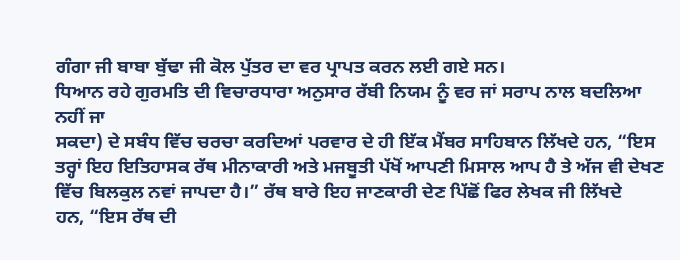ਗੰਗਾ ਜੀ ਬਾਬਾ ਬੁੱਢਾ ਜੀ ਕੋਲ ਪੁੱਤਰ ਦਾ ਵਰ ਪ੍ਰਾਪਤ ਕਰਨ ਲਈ ਗਏ ਸਨ।
ਧਿਆਨ ਰਹੇ ਗੁਰਮਤਿ ਦੀ ਵਿਚਾਰਧਾਰਾ ਅਨੁਸਾਰ ਰੱਬੀ ਨਿਯਮ ਨੂੰ ਵਰ ਜਾਂ ਸਰਾਪ ਨਾਲ ਬਦਲਿਆ ਨਹੀਂ ਜਾ
ਸਕਦਾ) ਦੇ ਸਬੰਧ ਵਿੱਚ ਚਰਚਾ ਕਰਦਿਆਂ ਪਰਵਾਰ ਦੇ ਹੀ ਇੱਕ ਮੈਂਬਰ ਸਾਹਿਬਾਨ ਲਿੱਖਦੇ ਹਨ, “ਇਸ
ਤਰ੍ਹਾਂ ਇਹ ਇਤਿਹਾਸਕ ਰੱਥ ਮੀਨਾਕਾਰੀ ਅਤੇ ਮਜਬੂਤੀ ਪੱਖੋਂ ਆਪਣੀ ਮਿਸਾਲ ਆਪ ਹੈ ਤੇ ਅੱਜ ਵੀ ਦੇਖਣ
ਵਿੱਚ ਬਿਲਕੁਲ ਨਵਾਂ ਜਾਪਦਾ ਹੈ।” ਰੱਥ ਬਾਰੇ ਇਹ ਜਾਣਕਾਰੀ ਦੇਣ ਪਿੱਛੋਂ ਫਿਰ ਲੇਖਕ ਜੀ ਲਿੱਖਦੇ
ਹਨ, “ਇਸ ਰੱਥ ਦੀ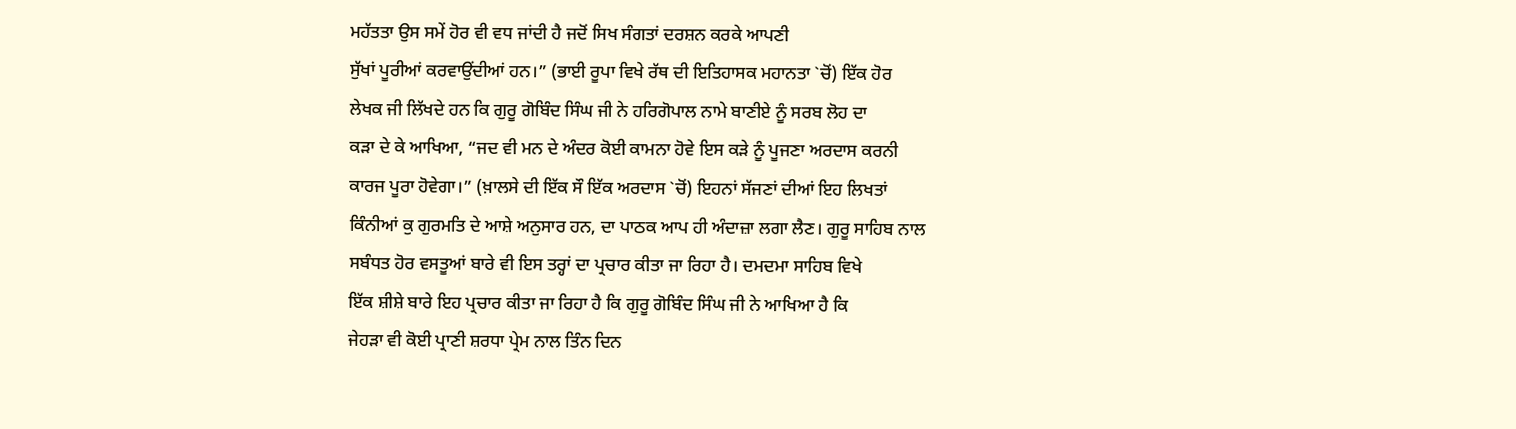ਮਹੱਤਤਾ ਉਸ ਸਮੇਂ ਹੋਰ ਵੀ ਵਧ ਜਾਂਦੀ ਹੈ ਜਦੋਂ ਸਿਖ ਸੰਗਤਾਂ ਦਰਸ਼ਨ ਕਰਕੇ ਆਪਣੀ
ਸੁੱਖਾਂ ਪੂਰੀਆਂ ਕਰਵਾਉਂਦੀਆਂ ਹਨ।” (ਭਾਈ ਰੂਪਾ ਵਿਖੇ ਰੱਥ ਦੀ ਇਤਿਹਾਸਕ ਮਹਾਨਤਾ `ਚੋਂ) ਇੱਕ ਹੋਰ
ਲੇਖਕ ਜੀ ਲਿੱਖਦੇ ਹਨ ਕਿ ਗੁਰੂ ਗੋਬਿੰਦ ਸਿੰਘ ਜੀ ਨੇ ਹਰਿਗੋਪਾਲ ਨਾਮੇ ਬਾਣੀਏ ਨੂੰ ਸਰਬ ਲੋਹ ਦਾ
ਕੜਾ ਦੇ ਕੇ ਆਖਿਆ, “ਜਦ ਵੀ ਮਨ ਦੇ ਅੰਦਰ ਕੋਈ ਕਾਮਨਾ ਹੋਵੇ ਇਸ ਕੜੇ ਨੂੰ ਪੂਜਣਾ ਅਰਦਾਸ ਕਰਨੀ
ਕਾਰਜ ਪੂਰਾ ਹੋਵੇਗਾ।” (ਖ਼ਾਲਸੇ ਦੀ ਇੱਕ ਸੌ ਇੱਕ ਅਰਦਾਸ `ਚੋਂ) ਇਹਨਾਂ ਸੱਜਣਾਂ ਦੀਆਂ ਇਹ ਲਿਖਤਾਂ
ਕਿੰਨੀਆਂ ਕੁ ਗੁਰਮਤਿ ਦੇ ਆਸ਼ੇ ਅਨੁਸਾਰ ਹਨ, ਦਾ ਪਾਠਕ ਆਪ ਹੀ ਅੰਦਾਜ਼ਾ ਲਗਾ ਲੈਣ। ਗੁਰੂ ਸਾਹਿਬ ਨਾਲ
ਸਬੰਧਤ ਹੋਰ ਵਸਤੂਆਂ ਬਾਰੇ ਵੀ ਇਸ ਤਰ੍ਹਾਂ ਦਾ ਪ੍ਰਚਾਰ ਕੀਤਾ ਜਾ ਰਿਹਾ ਹੈ। ਦਮਦਮਾ ਸਾਹਿਬ ਵਿਖੇ
ਇੱਕ ਸ਼ੀਸ਼ੇ ਬਾਰੇ ਇਹ ਪ੍ਰਚਾਰ ਕੀਤਾ ਜਾ ਰਿਹਾ ਹੈ ਕਿ ਗੁਰੂ ਗੋਬਿੰਦ ਸਿੰਘ ਜੀ ਨੇ ਆਖਿਆ ਹੈ ਕਿ
ਜੇਹੜਾ ਵੀ ਕੋਈ ਪ੍ਰਾਣੀ ਸ਼ਰਧਾ ਪ੍ਰੇਮ ਨਾਲ ਤਿੰਨ ਦਿਨ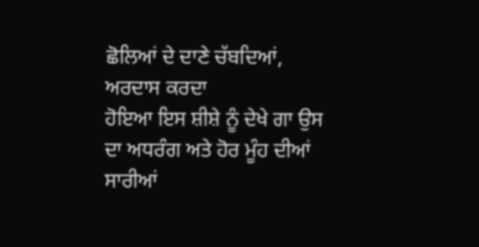ਛੋਲਿਆਂ ਦੇ ਦਾਣੇ ਚੱਬਦਿਆਂ, ਅਰਦਾਸ ਕਰਦਾ
ਹੋਇਆ ਇਸ ਸ਼ੀਸ਼ੇ ਨੂੰ ਦੇਖੇ ਗਾ ਉਸ ਦਾ ਅਧਰੰਗ ਅਤੇ ਹੋਰ ਮੂੰਹ ਦੀਆਂ ਸਾਰੀਆਂ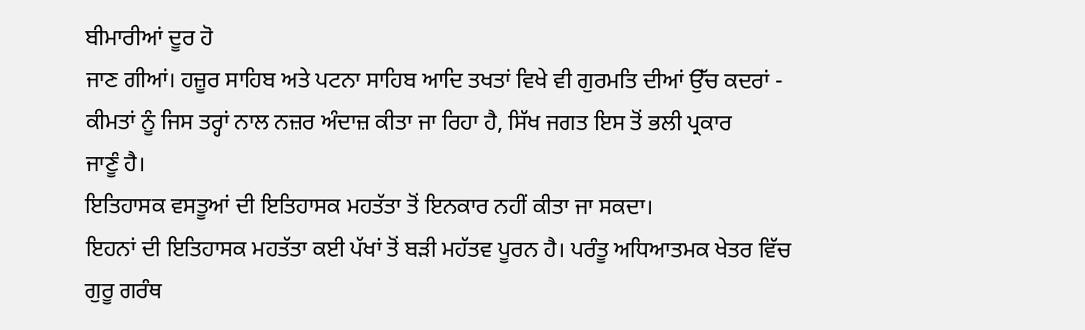ਬੀਮਾਰੀਆਂ ਦੂਰ ਹੋ
ਜਾਣ ਗੀਆਂ। ਹਜ਼ੂਰ ਸਾਹਿਬ ਅਤੇ ਪਟਨਾ ਸਾਹਿਬ ਆਦਿ ਤਖਤਾਂ ਵਿਖੇ ਵੀ ਗੁਰਮਤਿ ਦੀਆਂ ਉੱਚ ਕਦਰਾਂ -
ਕੀਮਤਾਂ ਨੂੰ ਜਿਸ ਤਰ੍ਹਾਂ ਨਾਲ ਨਜ਼ਰ ਅੰਦਾਜ਼ ਕੀਤਾ ਜਾ ਰਿਹਾ ਹੈ, ਸਿੱਖ ਜਗਤ ਇਸ ਤੋਂ ਭਲੀ ਪ੍ਰਕਾਰ
ਜਾਣੂੰ ਹੈ।
ਇਤਿਹਾਸਕ ਵਸਤੂਆਂ ਦੀ ਇਤਿਹਾਸਕ ਮਹਤੱਤਾ ਤੋਂ ਇਨਕਾਰ ਨਹੀਂ ਕੀਤਾ ਜਾ ਸਕਦਾ।
ਇਹਨਾਂ ਦੀ ਇਤਿਹਾਸਕ ਮਹਤੱਤਾ ਕਈ ਪੱਖਾਂ ਤੋਂ ਬੜੀ ਮਹੱਤਵ ਪੂਰਨ ਹੈ। ਪਰੰਤੂ ਅਧਿਆਤਮਕ ਖੇਤਰ ਵਿੱਚ
ਗੁਰੂ ਗਰੰਥ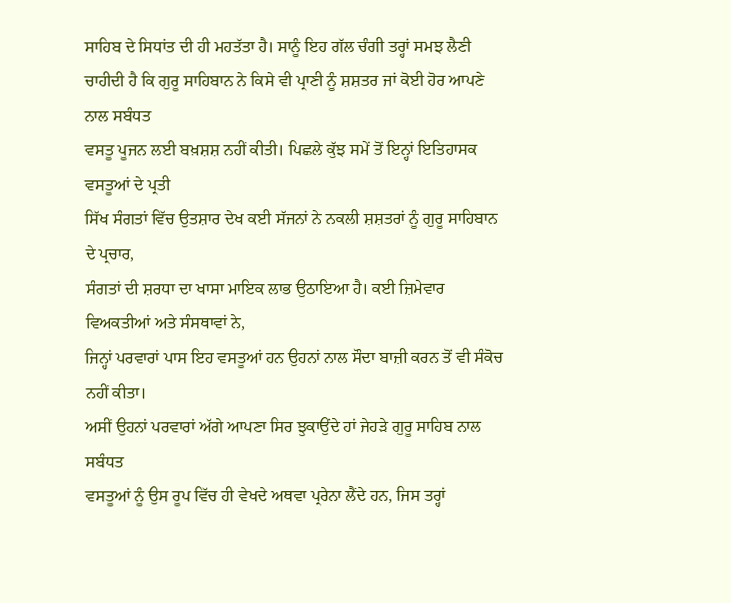ਸਾਹਿਬ ਦੇ ਸਿਧਾਂਤ ਦੀ ਹੀ ਮਹਤੱਤਾ ਹੈ। ਸਾਨੂੰ ਇਹ ਗੱਲ ਚੰਗੀ ਤਰ੍ਹਾਂ ਸਮਝ ਲੈਣੀ
ਚਾਹੀਦੀ ਹੈ ਕਿ ਗੁਰੂ ਸਾਹਿਬਾਨ ਨੇ ਕਿਸੇ ਵੀ ਪ੍ਰਾਣੀ ਨੂੰ ਸ਼ਸ਼ਤਰ ਜਾਂ ਕੋਈ ਹੋਰ ਆਪਣੇ ਨਾਲ ਸਬੰਧਤ
ਵਸਤੂ ਪੂਜਨ ਲਈ ਬਖ਼ਸ਼ਸ਼ ਨਹੀਂ ਕੀਤੀ। ਪਿਛਲੇ ਕੁੱਝ ਸਮੇਂ ਤੋਂ ਇਨ੍ਹਾਂ ਇਤਿਹਾਸਕ ਵਸਤੂਆਂ ਦੇ ਪ੍ਰਤੀ
ਸਿੱਖ ਸੰਗਤਾਂ ਵਿੱਚ ਉਤਸ਼ਾਰ ਦੇਖ ਕਈ ਸੱਜਨਾਂ ਨੇ ਨਕਲੀ ਸ਼ਸ਼ਤਰਾਂ ਨੂੰ ਗੁਰੂ ਸਾਹਿਬਾਨ ਦੇ ਪ੍ਰਚਾਰ,
ਸੰਗਤਾਂ ਦੀ ਸ਼ਰਧਾ ਦਾ ਖਾਸਾ ਮਾਇਕ ਲਾਭ ਉਠਾਇਆ ਹੈ। ਕਈ ਜ਼ਿਮੇਵਾਰ ਵਿਅਕਤੀਆਂ ਅਤੇ ਸੰਸਥਾਵਾਂ ਨੇ,
ਜਿਨ੍ਹਾਂ ਪਰਵਾਰਾਂ ਪਾਸ ਇਹ ਵਸਤੂਆਂ ਹਨ ਉਹਨਾਂ ਨਾਲ ਸੌਦਾ ਬਾਜ਼ੀ ਕਰਨ ਤੋਂ ਵੀ ਸੰਕੋਚ ਨਹੀਂ ਕੀਤਾ।
ਅਸੀਂ ਉਹਨਾਂ ਪਰਵਾਰਾਂ ਅੱਗੇ ਆਪਣਾ ਸਿਰ ਝੁਕਾਉਂਦੇ ਹਾਂ ਜੇਹੜੇ ਗੁਰੂ ਸਾਹਿਬ ਨਾਲ ਸਬੰਧਤ
ਵਸਤੂਆਂ ਨੂੰ ਉਸ ਰੂਪ ਵਿੱਚ ਹੀ ਵੇਖਦੇ ਅਥਵਾ ਪ੍ਰਰੇਨਾ ਲੈਂਦੇ ਹਨ, ਜਿਸ ਤਰ੍ਹਾਂ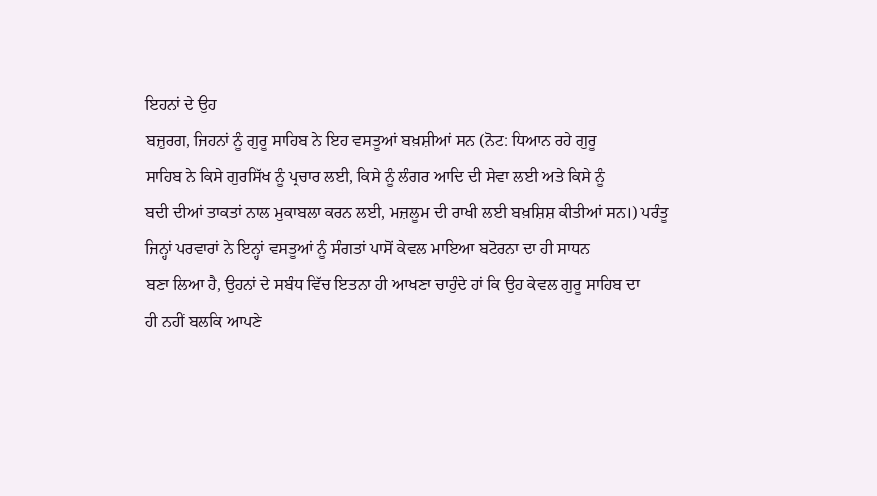ਇਹਨਾਂ ਦੇ ਉਹ
ਬਜ਼ੁਰਗ, ਜਿਹਨਾਂ ਨੂੰ ਗੁਰੂ ਸਾਹਿਬ ਨੇ ਇਹ ਵਸਤੂਆਂ ਬਖ਼ਸ਼ੀਆਂ ਸਨ (ਨੋਟ: ਧਿਆਨ ਰਹੇ ਗੁਰੂ
ਸਾਹਿਬ ਨੇ ਕਿਸੇ ਗੁਰਸਿੱਖ ਨੂੰ ਪ੍ਰਚਾਰ ਲਈ, ਕਿਸੇ ਨੂੰ ਲੰਗਰ ਆਦਿ ਦੀ ਸੇਵਾ ਲਈ ਅਤੇ ਕਿਸੇ ਨੂੰ
ਬਦੀ ਦੀਆਂ ਤਾਕਤਾਂ ਨਾਲ ਮੁਕਾਬਲਾ ਕਰਨ ਲਈ, ਮਜ਼ਲੂਮ ਦੀ ਰਾਖੀ ਲਈ ਬਖ਼ਸ਼ਿਸ਼ ਕੀਤੀਆਂ ਸਨ।) ਪਰੰਤੂ
ਜਿਨ੍ਹਾਂ ਪਰਵਾਰਾਂ ਨੇ ਇਨ੍ਹਾਂ ਵਸਤੂਆਂ ਨੂੰ ਸੰਗਤਾਂ ਪਾਸੋਂ ਕੇਵਲ ਮਾਇਆ ਬਟੋਰਨਾ ਦਾ ਹੀ ਸਾਧਨ
ਬਣਾ ਲਿਆ ਹੈ, ਉਹਨਾਂ ਦੇ ਸਬੰਧ ਵਿੱਚ ਇਤਨਾ ਹੀ ਆਖਣਾ ਚਾਹੁੰਦੇ ਹਾਂ ਕਿ ਉਹ ਕੇਵਲ ਗੁਰੂ ਸਾਹਿਬ ਦਾ
ਹੀ ਨਹੀਂ ਬਲਕਿ ਆਪਣੇ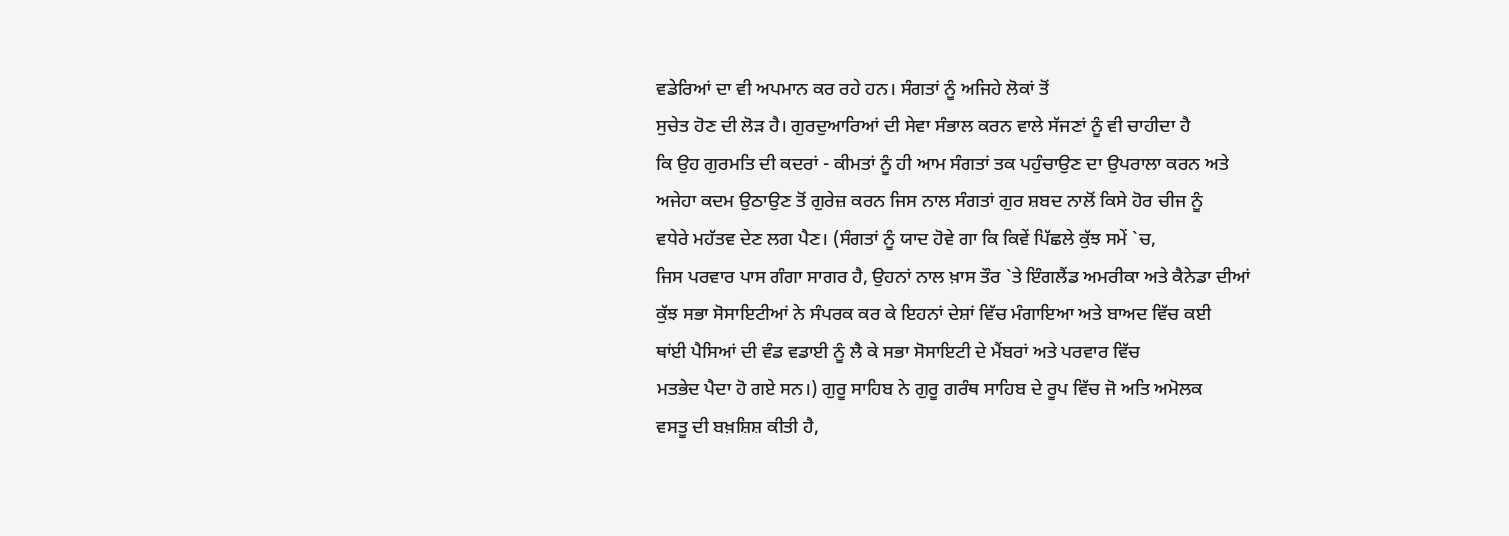ਵਡੇਰਿਆਂ ਦਾ ਵੀ ਅਪਮਾਨ ਕਰ ਰਹੇ ਹਨ। ਸੰਗਤਾਂ ਨੂੰ ਅਜਿਹੇ ਲੋਕਾਂ ਤੋਂ
ਸੁਚੇਤ ਹੋਣ ਦੀ ਲੋੜ ਹੈ। ਗੁਰਦੁਆਰਿਆਂ ਦੀ ਸੇਵਾ ਸੰਭਾਲ ਕਰਨ ਵਾਲੇ ਸੱਜਣਾਂ ਨੂੰ ਵੀ ਚਾਹੀਦਾ ਹੈ
ਕਿ ਉਹ ਗੁਰਮਤਿ ਦੀ ਕਦਰਾਂ - ਕੀਮਤਾਂ ਨੂੰ ਹੀ ਆਮ ਸੰਗਤਾਂ ਤਕ ਪਹੁੰਚਾਉਣ ਦਾ ਉਪਰਾਲਾ ਕਰਨ ਅਤੇ
ਅਜੇਹਾ ਕਦਮ ਉਠਾਉਣ ਤੋਂ ਗੁਰੇਜ਼ ਕਰਨ ਜਿਸ ਨਾਲ ਸੰਗਤਾਂ ਗੁਰ ਸ਼ਬਦ ਨਾਲੋਂ ਕਿਸੇ ਹੋਰ ਚੀਜ ਨੂੰ
ਵਧੇਰੇ ਮਹੱਤਵ ਦੇਣ ਲਗ ਪੈਣ। (ਸੰਗਤਾਂ ਨੂੰ ਯਾਦ ਹੋਵੇ ਗਾ ਕਿ ਕਿਵੇਂ ਪਿੱਛਲੇ ਕੁੱਝ ਸਮੇਂ `ਚ,
ਜਿਸ ਪਰਵਾਰ ਪਾਸ ਗੰਗਾ ਸਾਗਰ ਹੈ, ਉਹਨਾਂ ਨਾਲ ਖ਼ਾਸ ਤੌਰ `ਤੇ ਇੰਗਲੈਂਡ ਅਮਰੀਕਾ ਅਤੇ ਕੈਨੇਡਾ ਦੀਆਂ
ਕੁੱਝ ਸਭਾ ਸੋਸਾਇਟੀਆਂ ਨੇ ਸੰਪਰਕ ਕਰ ਕੇ ਇਹਨਾਂ ਦੇਸ਼ਾਂ ਵਿੱਚ ਮੰਗਾਇਆ ਅਤੇ ਬਾਅਦ ਵਿੱਚ ਕਈ
ਥਾਂਈ ਪੈਸਿਆਂ ਦੀ ਵੰਡ ਵਡਾਈ ਨੂੰ ਲੈ ਕੇ ਸਭਾ ਸੋਸਾਇਟੀ ਦੇ ਮੈਂਬਰਾਂ ਅਤੇ ਪਰਵਾਰ ਵਿੱਚ
ਮਤਭੇਦ ਪੈਦਾ ਹੋ ਗਏ ਸਨ।) ਗੁਰੂ ਸਾਹਿਬ ਨੇ ਗੁਰੂ ਗਰੰਥ ਸਾਹਿਬ ਦੇ ਰੂਪ ਵਿੱਚ ਜੋ ਅਤਿ ਅਮੋਲਕ
ਵਸਤੂ ਦੀ ਬਖ਼ਸ਼ਿਸ਼ ਕੀਤੀ ਹੈ,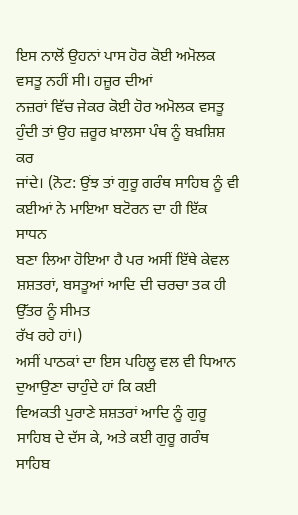ਇਸ ਨਾਲੋਂ ਉਹਨਾਂ ਪਾਸ ਹੋਰ ਕੋਈ ਅਮੋਲਕ ਵਸਤੂ ਨਹੀਂ ਸੀ। ਹਜ਼ੂਰ ਦੀਆਂ
ਨਜ਼ਰਾਂ ਵਿੱਚ ਜੇਕਰ ਕੋਈ ਹੋਰ ਅਮੋਲਕ ਵਸਤੂ ਹੁੰਦੀ ਤਾਂ ਉਹ ਜ਼ਰੂਰ ਖ਼ਾਲਸਾ ਪੰਥ ਨੂੰ ਬਖ਼ਸ਼ਿਸ਼ ਕਰ
ਜਾਂਦੇ। (ਨੋਟ: ਉਂਝ ਤਾਂ ਗੁਰੂ ਗਰੰਥ ਸਾਹਿਬ ਨੂੰ ਵੀ ਕਈਆਂ ਨੇ ਮਾਇਆ ਬਟੋਰਨ ਦਾ ਹੀ ਇੱਕ ਸਾਧਨ
ਬਣਾ ਲਿਆ ਹੋਇਆ ਹੈ ਪਰ ਅਸੀਂ ਇੱਥੇ ਕੇਵਲ ਸ਼ਸ਼ਤਰਾਂ, ਬਸਤੂਆਂ ਆਦਿ ਦੀ ਚਰਚਾ ਤਕ ਹੀ ਉੱਤਰ ਨੂੰ ਸੀਮਤ
ਰੱਖ ਰਹੇ ਹਾਂ।)
ਅਸੀਂ ਪਾਠਕਾਂ ਦਾ ਇਸ ਪਹਿਲੂ ਵਲ ਵੀ ਧਿਆਨ ਦੁਆਉਣਾ ਚਾਹੁੰਦੇ ਹਾਂ ਕਿ ਕਈ
ਵਿਅਕਤੀ ਪੁਰਾਣੇ ਸ਼ਸ਼ਤਰਾਂ ਆਦਿ ਨੂੰ ਗੁਰੂ ਸਾਹਿਬ ਦੇ ਦੱਸ ਕੇ, ਅਤੇ ਕਈ ਗੁਰੂ ਗਰੰਥ ਸਾਹਿਬ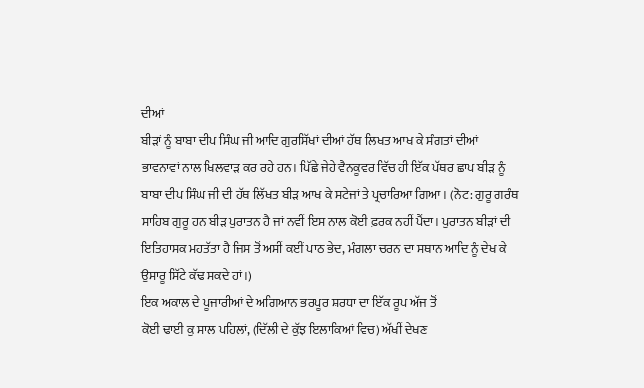ਦੀਆਂ
ਬੀੜਾਂ ਨੂੰ ਬਾਬਾ ਦੀਪ ਸਿੰਘ ਜੀ ਆਦਿ ਗੁਰਸਿੱਖਾਂ ਦੀਆਂ ਹੱਥ ਲਿਖਤ ਆਖ ਕੇ ਸੰਗਤਾਂ ਦੀਆਂ
ਭਾਵਨਾਵਾਂ ਨਾਲ ਖਿਲਵਾੜ ਕਰ ਰਹੇ ਹਨ। ਪਿੱਛੇ ਜੇਹੇ ਵੈਨਕੂਵਰ ਵਿੱਚ ਹੀ ਇੱਕ ਪੱਥਰ ਛਾਪ ਬੀੜ ਨੂੰ
ਬਾਬਾ ਦੀਪ ਸਿੰਘ ਜੀ ਦੀ ਹੱਥ ਲਿੱਖਤ ਬੀੜ ਆਖ ਕੇ ਸਟੇਜਾਂ ਤੇ ਪ੍ਰਚਾਰਿਆ ਗਿਆ। (ਨੋਟ: ਗੁਰੂ ਗਰੰਥ
ਸਾਹਿਬ ਗੁਰੂ ਹਨ ਬੀੜ ਪੁਰਾਤਨ ਹੈ ਜਾਂ ਨਵੀਂ ਇਸ ਨਾਲ ਕੋਈ ਫ਼ਰਕ ਨਹੀਂ ਪੈਂਦਾ। ਪੁਰਾਤਨ ਬੀੜਾਂ ਦੀ
ਇਤਿਹਾਸਕ ਮਹਤੱਤਾ ਹੈ ਜਿਸ ਤੋਂ ਅਸੀਂ ਕਈਂ ਪਾਠ ਭੇਦ, ਮੰਗਲਾ ਚਰਨ ਦਾ ਸਥਾਨ ਆਦਿ ਨੂੰ ਦੇਖ ਕੇ
ਉਸਾਰੂ ਸਿੱਟੇ ਕੱਢ ਸਕਦੇ ਹਾਂ।)
ਇਕ ਅਕਾਲ ਦੇ ਪੂਜਾਰੀਆਂ ਦੇ ਅਗਿਆਨ ਭਰਪੂਰ ਸ਼ਰਧਾ ਦਾ ਇੱਕ ਰੂਪ ਅੱਜ ਤੋਂ
ਕੋਈ ਢਾਈ ਕੁ ਸਾਲ ਪਹਿਲਾਂ, (ਦਿੱਲੀ ਦੇ ਕੁੱਝ ਇਲਾਕਿਆਂ ਵਿਚ) ਅੱਖੀਂ ਦੇਖਣ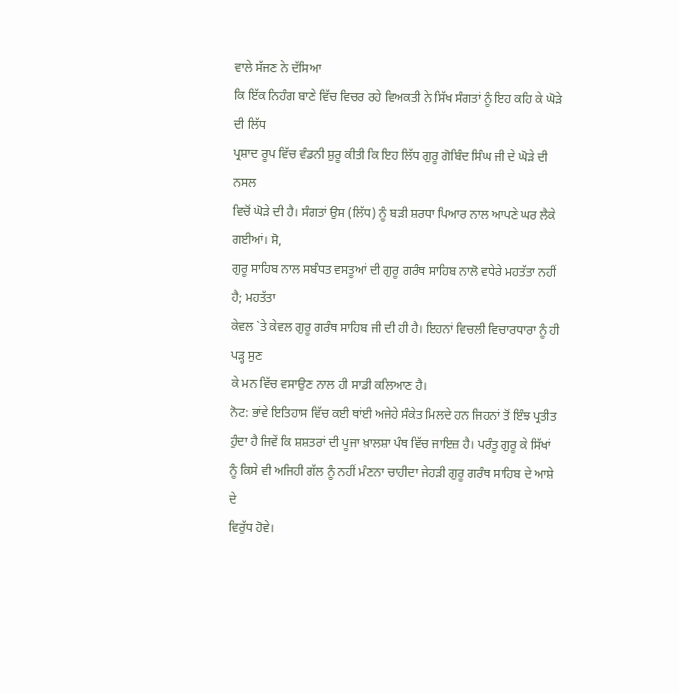ਵਾਲੇ ਸੱਜਣ ਨੇ ਦੱਸਿਆ
ਕਿ ਇੱਕ ਨਿਹੰਗ ਬਾਣੇ ਵਿੱਚ ਵਿਚਰ ਰਹੇ ਵਿਅਕਤੀ ਨੇ ਸਿੱਖ ਸੰਗਤਾਂ ਨੂੰ ਇਹ ਕਹਿ ਕੇ ਘੋੜੇ ਦੀ ਲਿੱਧ
ਪ੍ਰਸ਼ਾਦ ਰੂਪ ਵਿੱਚ ਵੰਡਨੀ ਸ਼ੁਰੂ ਕੀਤੀ ਕਿ ਇਹ ਲਿੱਧ ਗੁਰੂ ਗੋਬਿੰਦ ਸਿੰਘ ਜੀ ਦੇ ਘੋੜੇ ਦੀ ਨਸਲ
ਵਿਚੋਂ ਘੋੜੇ ਦੀ ਹੈ। ਸੰਗਤਾਂ ਉਸ (ਲਿੱਧ) ਨੂੰ ਬੜੀ ਸ਼ਰਧਾ ਪਿਆਰ ਨਾਲ ਆਪਣੇ ਘਰ ਲੈਕੇ ਗਈਆਂ। ਸੋ,
ਗੁਰੂ ਸਾਹਿਬ ਨਾਲ ਸਬੰਧਤ ਵਸਤੂਆਂ ਦੀ ਗੁਰੂ ਗਰੰਥ ਸਾਹਿਬ ਨਾਲੋ ਵਧੇਰੇ ਮਹਤੱਤਾ ਨਹੀਂ ਹੈ; ਮਹਤੱਤਾ
ਕੇਵਲ `ਤੇ ਕੇਵਲ ਗੁਰੂ ਗਰੰਥ ਸਾਹਿਬ ਜੀ ਦੀ ਹੀ ਹੈ। ਇਹਨਾਂ ਵਿਚਲੀ ਵਿਚਾਰਧਾਰਾ ਨੂੰ ਹੀ ਪੜ੍ਹ ਸੁਣ
ਕੇ ਮਨ ਵਿੱਚ ਵਸਾਉਣ ਨਾਲ ਹੀ ਸਾਡੀ ਕਲਿਆਣ ਹੈ।
ਨੋਟ: ਭਾਂਵੇ ਇਤਿਹਾਸ ਵਿੱਚ ਕਈ ਥਾਂਈ ਅਜੇਹੇ ਸੰਕੇਤ ਮਿਲਦੇ ਹਨ ਜਿਹਨਾਂ ਤੋਂ ਇੰਝ ਪ੍ਰਤੀਤ
ਹੁੰਦਾ ਹੈ ਜਿਵੇਂ ਕਿ ਸ਼ਸ਼ਤਰਾਂ ਦੀ ਪੂਜਾ ਖ਼ਾਲਸ਼ਾ ਪੰਥ ਵਿੱਚ ਜਾਇਜ਼ ਹੈ। ਪਰੰਤੂ ਗੁਰੂ ਕੇ ਸਿੱਖਾਂ
ਨੂੰ ਕਿਸੇ ਵੀ ਅਜਿਹੀ ਗੱਲ ਨੂੰ ਨਹੀਂ ਮੰਣਨਾ ਚਾਹੀਦਾ ਜੇਹੜੀ ਗੁਰੂ ਗਰੰਥ ਸਾਹਿਬ ਦੇ ਆਸ਼ੇ ਦੇ
ਵਿਰੁੱਧ ਹੋਵੇ।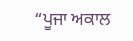“ਪੂਜਾ ਅਕਾਲ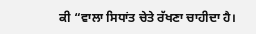ਕੀ “ਵਾਲਾ ਸਿਧਾਂਤ ਚੇਤੇ ਰੱਖਣਾ ਚਾਹੀਦਾ ਹੈ।